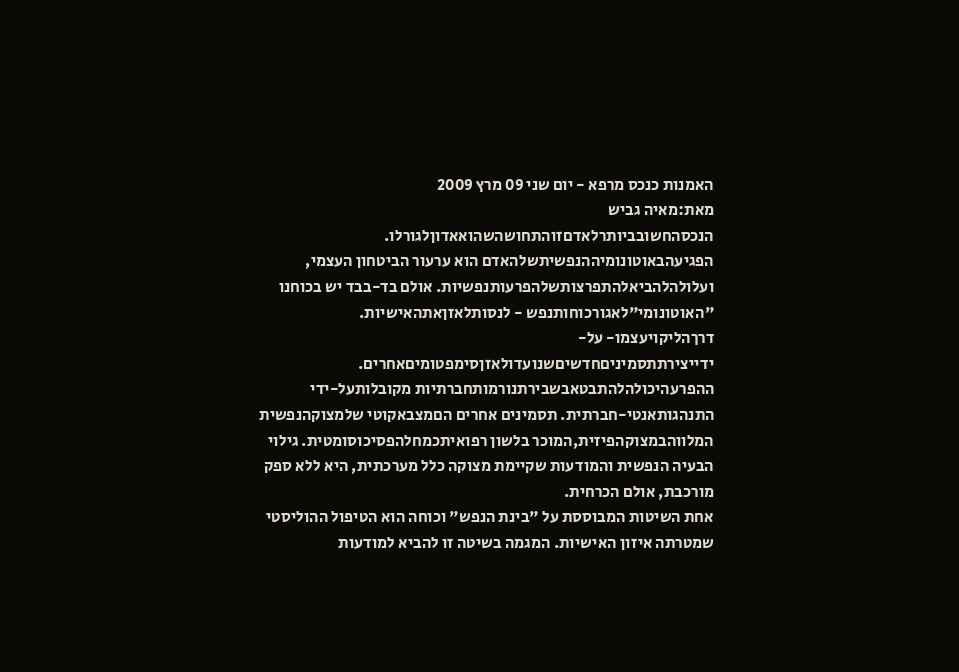האמנות כנכס מרפא - יום שני 09 מרץ 2009
מאת:מאיה גביש
הנכסהחשובביותרלאדםזוהתחושהשהואאדוןלגורלו.
הפגיעהבאוטונומיההנפשיתשלהאדם הוא ערעור הביטחון העצמי, ועלולהלהביאלהתפרצותשלהפרעותנפשיות. אולם בד-בבד יש בכוחנו "האוטונומי"לאגורכוחותנפש - לנסותלאזןאתהאישיות. דרךהליקויעצמו- על-ידייצירתתסמיניםחדשיםשנועדולאזןסימפטומיםאחרים. ההפרעהיכולהלהתבטאבשבירתנורמותחברתיות מקובלותעל-ידי התנהגותאנטי-חברתית. תסמינים אחרים הםמצבאקוטי שלמצוקהנפשית המלווהבמצוקהפיזית,המוכר בלשון רפואיתכמחלהפסיכוסומטית. גילוי הבעיה הנפשית והמודעות שקיימת מצוקה כלל מערכתית, היא ללא ספק מורכבת, אולם הכרחית.
אחת השיטות המבוססת על "בינת הנפש" וכוחה הוא הטיפול ההוליסטי שמטרתה איזון האישיות. המגמה בשיטה זו להביא למודעות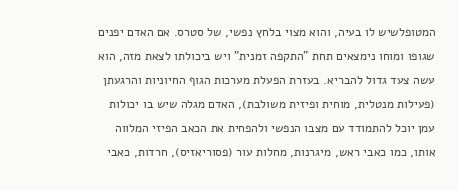המטופלשיש לו בעיה, והוא מצוי בלחץ נפשי, של סטרס. אם האדם יפנים שגופו ומוחו נימצאים תחת "התקפה זמנית" ויש ביכולתו לצאת מזה, הוא עשה צעד גדול להבריא. בעזרת הפעלת מערכות הגוף החיוניות והרגעתן (פעילות מנטלית, מוחית ופיזית משולבת), האדם מגלה שיש בו יכולות עמן יוכל להתמודד עם מצבו הנפשי ולהפחית את הכאב הפיזי המלווה אותו, כמו כאבי ראש, מיגרנות, מחלות עור (פסוריאזיס), חרדות, כאבי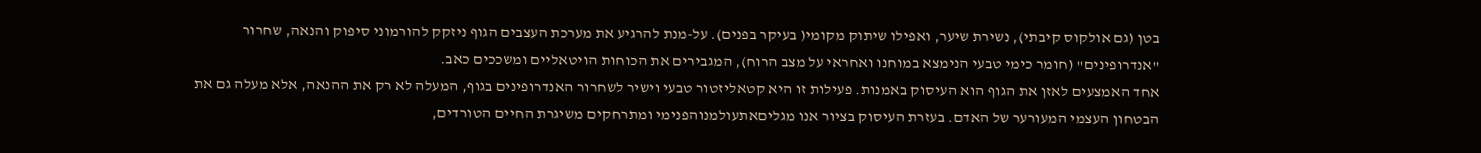בטן (גם אולקוס קיבתי), נשירת שיער, ואפילו שיתוק מקומי( בעיקר בפנים). על-מנת להרגיע את מערכת העצבים הגוף ניזקק להורמוני סיפוק והנאה, שחרור "אנדרופינים" (חומר כימי טבעי הנימצא במוחנו ואחראי על מצב הרוח), המגבירים את הכוחות הויטאליים ומשככים כאב.
אחד האמצעים לאזן את הגוף הוא העיסוק באמנות. פעילות זו היא קטאליזטור טבעי וישיר לשחרור האנדרופינים בגוף, המעלה לא רק את ההנאה, אלא מעלה גם את הבטחון העצמי המעורער של האדם. בעזרת העיסוק בציור אנו מגליםאתעולמנוהפנימי ומתרחקים משיגרת החיים הטורדים,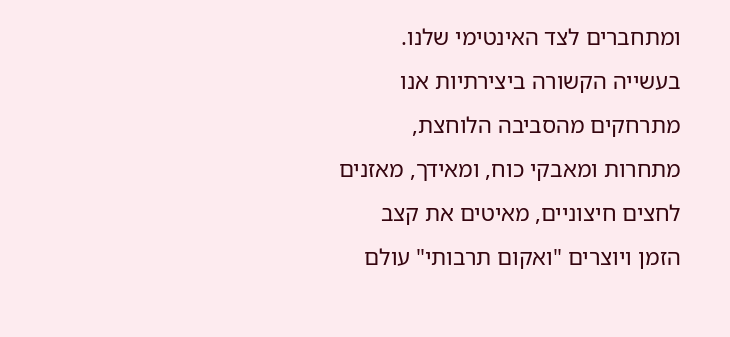ומתחברים לצד האינטימי שלנו. בעשייה הקשורה ביצירתיות אנו מתרחקים מהסביבה הלוחצת, מתחרות ומאבקי כוח, ומאידך, מאזנים לחצים חיצוניים, מאיטים את קצב הזמן ויוצרים "ואקום תרבותי" עולם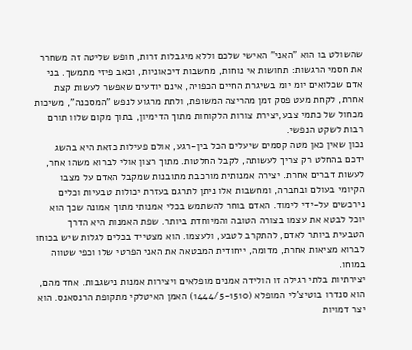שהשולט בו הוא "האני" האישי שלכם וללא מיגבלות זרות, חופש שליטה זה משחרר את חסמי הרגשות: תחושות אי נוחות, מחשבות דיכאוניות, וכאב פיזי מתמשך. בני אדם שכלואים יומ יומ בשיגרת החיים הכפויה, אינם יודעים שאפשר לעשות קצת אחרת, לקחת מעט פסק זמן מהריצה המשופת, ולתת מרגוע לנפש "המסכנה", משיכות מכחול של כתמי צבע,יצירת צורות הלקוחות מתוך הדימיון, בתוך מקום שלוו תורם רבות לשקט הנפשי.
נכון שאין כאן מטה קסמים שיעלים הכל בין-רגע, אולם פעילות כזאת היא בהשג ידכם בהחלט רק צריך לעשותה, לקבל החלטות. מתוך רצון אולי לברוא משהו אחר, לעשות דברים אחרת. יצירה אמנותית מורכבת מתובנות שמקבל האדם על מצבו הקיומי בעולם ובחברה, ומחשבות אלו ניתן לתרגם בעזרת יכולות טבעיות וכלים נירכשים על-ידי לימוד. האדם בוחר להשתמש בכלי אמנותי מתוך אמונה שכך הוא יוכל לבטא את עצמו בצורה הטובה והמיוחדת ביותר. שפת האמנות היא הדרך הטבעית ביותר לאדם, להתקרב לטבע, ולעצמו. הוא מצטייד בכלים לגלות שיש בכוחו לברוא מציאות אחרת, מדומה, ייחודית המבטאה את האני הפרטי שלו וכפי שטווה במוחו.
יצירתיות בלתי רגילה זו הולידה אמנים מופלאים ויצירות אמנות נישגבות. אחד מהם, הוא סנדרו בוטיצ'לי המופלא (1444/5-1510) האמן האיטלקי מתקופת הרנסאנס. הוא יצר דמויות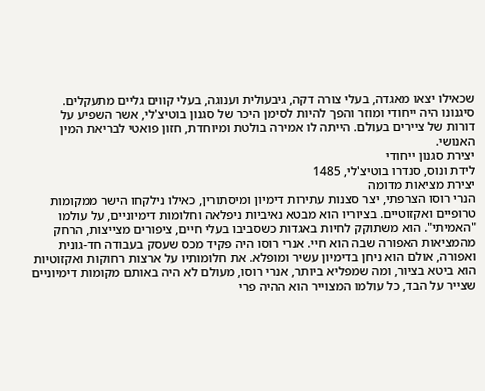שכאילו יצאו מאגדה, בעלי צורה דקה, גיבעולית וענוגה, בעלי קווים גליים מתעקלים. סיגנונו היה ייחודי ומוזר והפך להיות לסימן היכר של סגנון בוטיצ'לי, אשר השפיע על דורות של ציירים בעולם. הייתה לו אמירה בולטת ומיוחדת, חזון פואטי לבריאת המין האנושי.
יצירת סגנון ייחודי
לידת ונוס, סנדרו בוטיצ'לי, 1485
יצירת מציאות מדומה
הנרי רוסו הצרפתי, יצר סצנות עתירות דימיון ומיסתורין, כאילו נילקחו הישר ממקומות טרופיים ואקזוטיים. בציוריו הוא מבטא נאיביות ניפלאה וחלומות דימיוניים, על עולמו "האמיתי". הוא משתוקק לחיות באגדות כשסביבו בעלי חיים, ציפורים מצייצות, הרחק מהמציאות האפורה שבה הוא חיי. אנרי רוסו היה פקיד מכס שעסק בעבודה חד-גונית ואפורה, אולם הוא ניחן בדימיון עשיר ומופלא. את חלומותיו על ארצות רחוקות ואקזוטיות הוא ביטא בציור, ומה שמפליא ביותר, אנרי רוסו, מעולם לא היה באותם מקומות דימיוניים שצייר על הבד, כל עולמו המצוייר הוא ההיה פרי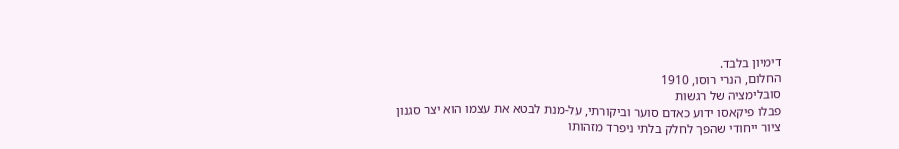דימיון בלבד.
החלום, הנרי רוסו, 1910
סובלימציה של רגשות
פבלו פיקאסו ידוע כאדם סוער וביקורתי, על-מנת לבטא את עצמו הוא יצר סגנון ציור ייחודי שהפך לחלק בלתי ניפרד מזהותו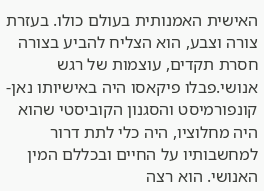האישית האמנותית בעולם כולו. בעזרת צורה וצבע, הוא הצליח להביע בצורה חסרת תקדים, עוצמות של רגש אנושי.פבלו פיקאסו היה באישיותו נאן-קונפורמיסט והסגנון הקוביסטי שהוא היה מחלוציו, היה כלי לתת דרור למחשבותיו על החיים ובכללם המין האנושי. הוא רצה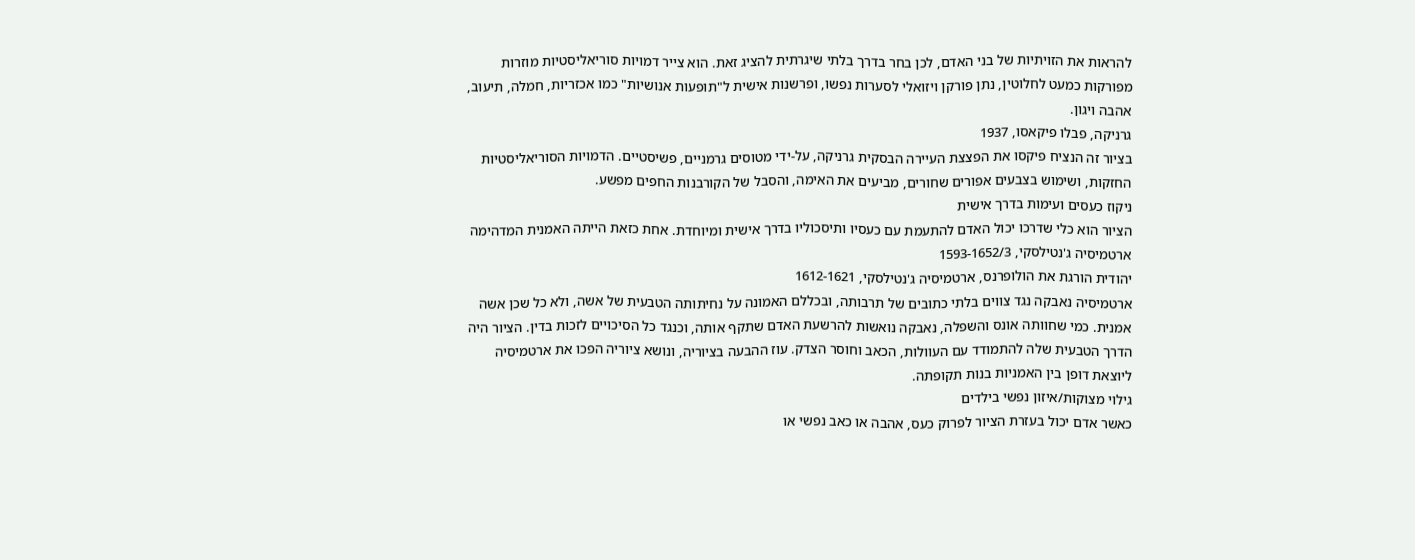להראות את הזויתיות של בני האדם, לכן בחר בדרך בלתי שיגרתית להציג זאת. הוא צייר דמויות סוריאליסטיות מוזרות מפורקות כמעט לחלוטין, נתן פורקן ויזואלי לסערות נפשו, ופרשנות אישית ל"תופעות אנושיות" כמו אכזריות, חמלה, תיעוב, אהבה ויגון.
גרניקה, פבלו פיקאסו, 1937
בציור זה הנציח פיקסו את הפצצת העיירה הבסקית גרניקה, על-ידי מטוסים גרמניים, פשיסטיים. הדמויות הסוריאליסטיות החזקות, ושימוש בצבעים אפורים שחורים, מביעים את האימה, והסבל של הקורבנות החפים מפשע.
ניקוז כעסים ועימות בדרך אישית
הציור הוא כלי שדרכו יכול האדם להתעמת עם כעסיו ותיסכוליו בדרך אישית ומיוחדת. אחת כזאת הייתה האמנית המדהימה ארטמיסיה ג'נטילסקי, 1593-1652/3
יהודית הורגת את הולופרנס, ארטמיסיה ג'נטילסקי, 1612-1621
ארטמיסיה נאבקה נגד צווים בלתי כתובים של תרבותה, ובכללם האמונה על נחיתותה הטבעית של אשה, ולא כל שכן אשה אמנית. כמי שחוותה אונס והשפלה, נאבקה נואשות להרשעת האדם שתקף אותה, וכנגד כל הסיכויים לזכות בדין. הציור היה הדרך הטבעית שלה להתמודד עם העוולות, הכאב וחוסר הצדק. עוז ההבעה בציוריה, ונושא ציוריה הפכו את ארטמיסיה ליוצאת דופן בין האמניות בנות תקופתה.
גילוי מצוקות/איזון נפשי בילדים
כאשר אדם יכול בעזרת הציור לפרוק כעס, אהבה או כאב נפשי או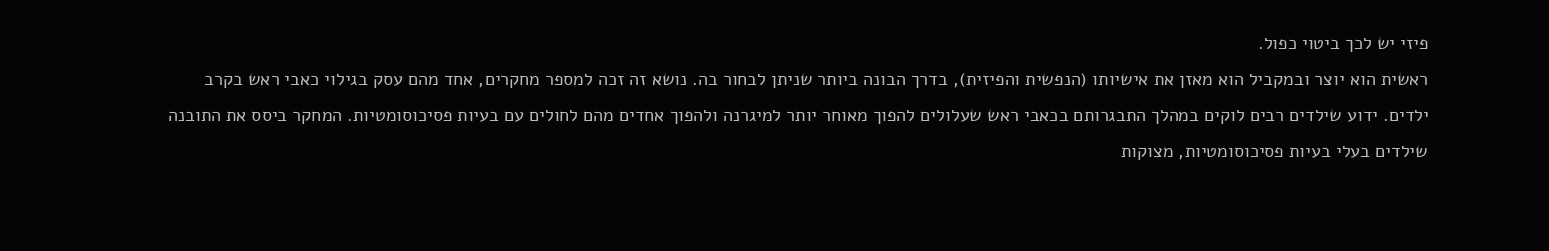פיזי יש לכך ביטוי כפול.
ראשית הוא יוצר ובמקביל הוא מאזן את אישיותו (הנפשית והפיזית), בדרך הבונה ביותר שניתן לבחור בה. נושא זה זכה למספר מחקרים, אחד מהם עסק בגילוי כאבי ראש בקרב ילדים. ידוע שילדים רבים לוקים במהלך התבגרותם בכאבי ראש שעלולים להפוך מאוחר יותר למיגרנה ולהפוך אחדים מהם לחולים עם בעיות פסיכוסומטיות. המחקר ביסס את התובנה שילדים בעלי בעיות פסיכוסומטיות, מצוקות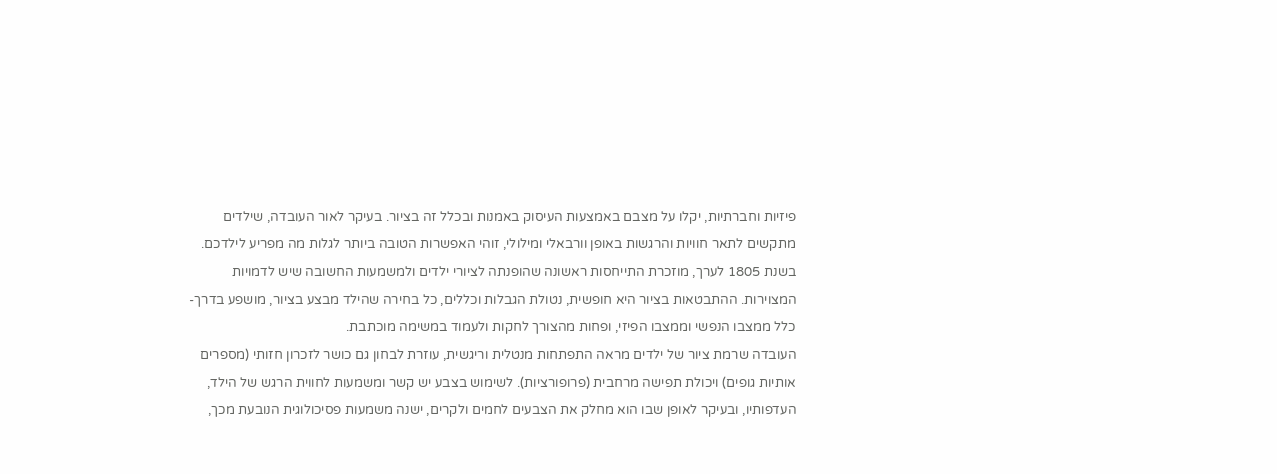פיזיות וחברתיות, יקלו על מצבם באמצעות העיסוק באמנות ובכלל זה בציור. בעיקר לאור העובדה, שילדים מתקשים לתאר חוויות והרגשות באופן וורבאלי ומילולי, זוהי האפשרות הטובה ביותר לגלות מה מפריע לילדכם. בשנת 1805 לערך, מוזכרת התייחסות ראשונה שהופנתה לציורי ילדים ולמשמעות החשובה שיש לדמויות המצוירות. ההתבטאות בציור היא חופשית, נטולת הגבלות וכללים, כל בחירה שהילד מבצע בציור, מושפע בדרך-כלל ממצבו הנפשי וממצבו הפיזי, ופחות מהצורך לחקות ולעמוד במשימה מוכתבת.
העובדה שרמת ציור של ילדים מראה התפתחות מנטלית וריגשית, עוזרת לבחון גם כושר לזכרון חזותי (מספרים אותיות גופים) ויכולת תפישה מרחבית (פרופורציות). לשימוש בצבע יש קשר ומשמעות לחווית הרגש של הילד, העדפותיו, ובעיקר לאופן שבו הוא מחלק את הצבעים לחמים ולקרים, ישנה משמעות פסיכולוגית הנובעת מכך,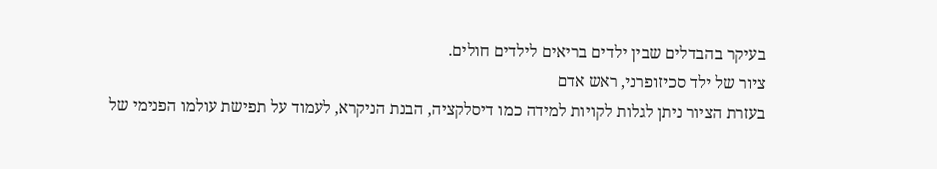בעיקר בהבדלים שבין ילדים בריאים לילדים חולים.
ציור של ילד סכיזופרני, ראש אדם
בעזרת הציור ניתן לגלות לקויות למידה כמו דיסלקציה, הבנת הניקרא, לעמוד על תפישת עולמו הפנימי של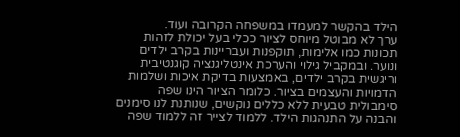הילד בהקשר למעמדו במשפחה הקרובה ועוד.
ערך לא מבוטל מיוחס לציור ככלי בעל יכולת לזהות תכונות כמו אלימות, תוקפנות ועבריינות בקרב ילדים ונוער. ובמקביל גילוי והערכת אינטליגנציה קוגנטיבית וריגשית בקרב ילדים, באמצעות בדיקת איכות ושלמות הדמויות והעצמים בציור. כלומר הציור הינו שפה סימבולית טבעית ללא כללים נוקשים, שנותנת לנו סימנים והבנה על התנהגות הילד. ללמוד לצייר זה ללמוד שפה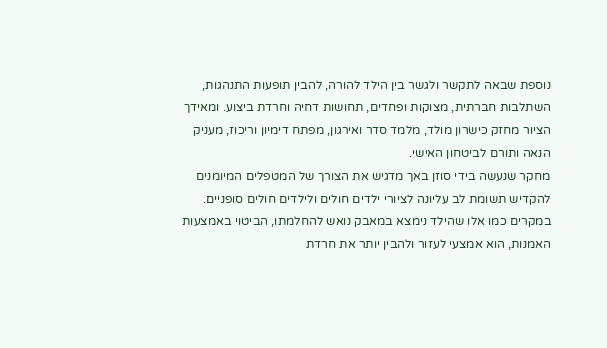נוספת שבאה לתקשר ולגשר בין הילד להורה, להבין תופעות התנהגות, השתלבות חברתית, מצוקות ופחדים, תחושות דחיה וחרדת ביצוע. ומאידך הציור מחזק כישרון מולד, מלמד סדר ואירגון, מפתח דימיון וריכוז, מעניק הנאה ותורם לביטחון האישי.
מחקר שנעשה בידי סוזן באך מדגיש את הצורך של המטפלים המיומנים להקדיש תשומת לב עליונה לציורי ילדים חולים ולילדים חולים סופניים. במקרים כמו אלו שהילד נימצא במאבק נואש להחלמתו, הביטוי באמצעות האמנות, הוא אמצעי לעזור ולהבין יותר את חרדת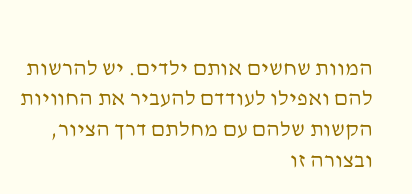המוות שחשים אותם ילדים. יש להרשות להם ואפילו לעודדם להעביר את החוויות הקשות שלהם עם מחלתם דרך הציור, ובצורה זו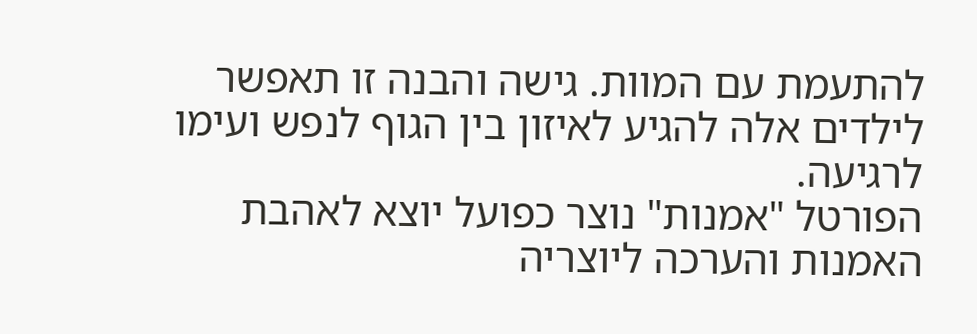להתעמת עם המוות. גישה והבנה זו תאפשר לילדים אלה להגיע לאיזון בין הגוף לנפש ועימו לרגיעה.
הפורטל "אמנות" נוצר כפועל יוצא לאהבת האמנות והערכה ליוצריה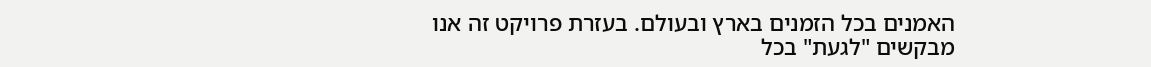האמנים בכל הזמנים בארץ ובעולם. בעזרת פרויקט זה אנו מבקשים "לגעת" בכל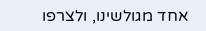אחד מגולשינו, ולצרפו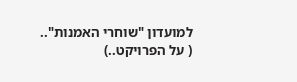למועדון "שוחרי האמנות"..
( על הפרויקט..)